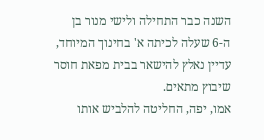השנה כבר התחילה ולישי מנור בן ה-6 שעלה לכיתה א' בחינוך המיוחד, עדיין נאלץ להישאר בבית מפאת חוסר שיבוץ מתאים.
אמו, יפה, החליטה להלביש אותו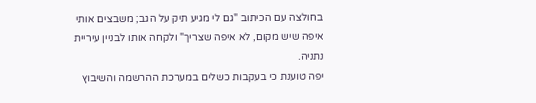בחולצה עם הכיתוב "גם לי מגיע תיק על הגב; משבצים אותי איפה שיש מקום, לא איפה שצריך" ולקחה אותו לבניין עיריית נתניה.
יפה טוענת כי בעקבות כשלים במערכת ההרשמה והשיבוץ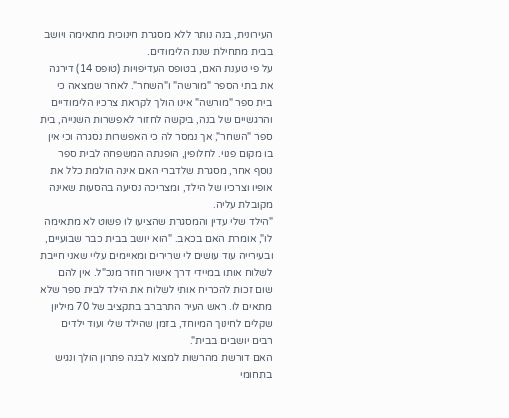העירונית, בנה נותר ללא מסגרת חינוכית מתאימה ויושב בבית מתחילת שנת הלימודים.
על פי טענת האם, בטופס העדיפויות (טופס 14) דירגה את בתי הספר "מורשה" ו"השחר". לאחר שמצאה כי בית ספר "מורשה" אינו הולך לקראת צרכיו הלימודיים והרגשיים של בנה, ביקשה לחזור לאפשרות השנייה, בית ספר "השחר", אך נמסר לה כי האפשרות נסגרה וכי אין בו מקום פנוי. לחלופין, הופנתה המשפחה לבית ספר נוסף אחר, מסגרת שלדברי האם אינה הולמת כלל את אופיו וצרכיו של הילד, ומצריכה נסיעה בהסעות שאינה מקובלת עליה.
"הילד שלי עדין והמסגרת שהציעו לו פשוט לא מתאימה לו", אומרת האם בכאב. "הוא יושב בבית כבר שבועיים, ובעירייה עוד עושים לי שרירים ומאיימים עליי שאני חייבת לשלוח אותו במיידי דרך אישור חוזר מנכ"ל. אין להם שום זכות להכריח אותי לשלוח את הילד לבית ספר שלא מתאים לו. ראש העיר התרברב בתקציב של 70 מיליון שקלים לחינוך המיוחד, בזמן שהילד שלי ועוד ילדים רבים יושבים בבית".
האם דורשת מהרשות למצוא לבנה פתרון הולך ונגיש בתחומי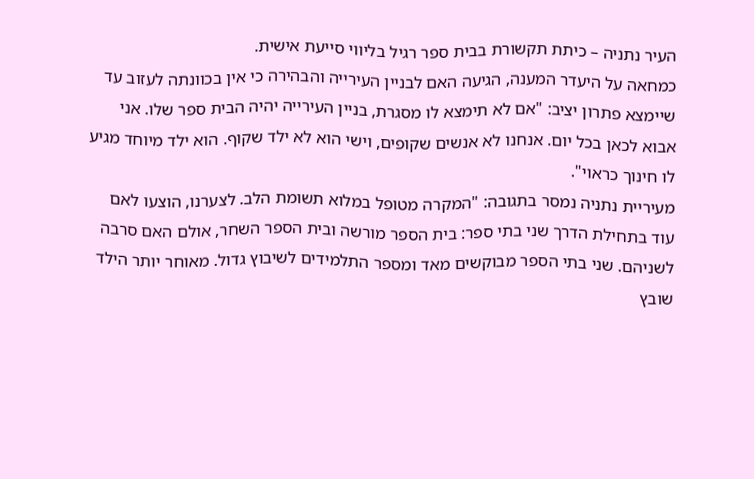העיר נתניה – כיתת תקשורת בבית ספר רגיל בליווי סייעת אישית.
כמחאה על היעדר המענה, הגיעה האם לבניין העירייה והבהירה כי אין בכוונתה לעזוב עד שיימצא פתרון יציב: "אם לא תימצא לו מסגרת, בניין העירייה יהיה הבית ספר שלו. אני אבוא לכאן בכל יום. אנחנו לא אנשים שקופים, וישי הוא לא ילד שקוף. הוא ילד מיוחד מגיע לו חינוך כראוי".
מעיריית נתניה נמסר בתגובה: "המקרה מטופל במלוא תשומת הלב. לצערנו, הוצעו לאם עוד בתחילת הדרך שני בתי ספר: בית הספר מורשה ובית הספר השחר, אולם האם סרבה לשניהם. שני בתי הספר מבוקשים מאד ומספר התלמידים לשיבוץ גדול. מאוחר יותר הילד שובץ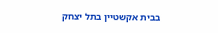בבית אקשטיין בתל יצחק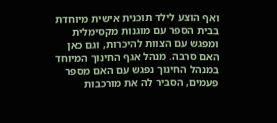ואף הוצע לילד תוכנית אישית מיוחדת בבית הספר עם מוגנות מקסימלית ומפגש עם הצוות להיכרות, וגם כאן האם סרבה. מנהל אגף החינוך המיוחד במנהל החינוך נפגש עם האם מספר פעמים, הסביר לה את מורכבות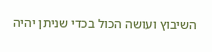השיבוץ ועושה הכול בכדי שניתן יהיה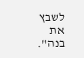לשבץ את בנה".